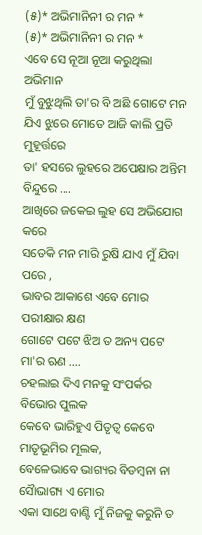(୫)* ଅଭିମାନିନୀ ର ମନ *
(୫)* ଅଭିମାନିନୀ ର ମନ *
ଏବେ ସେ ନୂଆ ନୂଆ କରୁଥିଲା ଅଭିମାନ
ମୁଁ ବୁଝୁଥିଲି ତା'ର ବି ଅଛି ଗୋଟେ ମନ
ଯିଏ ଝୁରେ ମୋତେ ଆଜି କାଲି ପ୍ରତି ମୁହୂର୍ତ୍ତରେ
ତା' ହସରେ ଲୁହରେ ଅପେକ୍ଷାର ଅନ୍ତିମ ବିନ୍ଦୁରେ ....
ଆଖିରେ ଜକେଇ ଲୁହ ସେ ଅଭିଯୋଗ କରେ
ସତେକି ମନ ମାରି ରୁଷି ଯାଏ ମୁଁ ଯିବା ପରେ ,
ଭାବର ଆକାଶେ ଏବେ ମୋର ପରୀକ୍ଷାର କ୍ଷଣ
ଗୋଟେ ପଟେ ଝିଅ ତ ଅନ୍ୟ ପଟେ ମା'ର ଋଣ ....
ଚହଲାଇ ଦିଏ ମନକୁ ସଂପର୍କର ବିଭୋର ପୁଲକ
କେବେ ଭାରିହୁଏ ପିତୃତ୍ବ କେବେ ମାତୃଭୂମିର ମୂଲକ,
ବେଳେଭାବେ ଭାଗ୍ୟର ବିଡମ୍ବନା ନା ସୈାଭାଗ୍ୟ ଏ ମୋର
ଏକା ସାଥେ ବାଣ୍ଟି ମୁଁ ନିଜକୁ କରୁନି ତ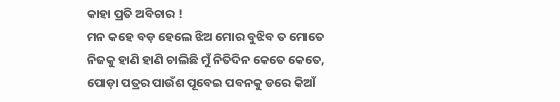କାହା ପ୍ରତି ଅବିଚାର !
ମନ କହେ ବଡ଼ ହେଲେ ଝିଅ ମୋର ବୁଝିବ ତ ମୋତେ
ନିଜକୁ ହାଣି ହାଣି ଚାଲିଛି ମୁଁ ନିତିଦିନ କେତେ କେତେ,
ପୋଡ଼ା ପତ୍ରର ପାଉଁଶ ପୂବେଇ ପବନକୁ ଡରେ କିଆଁ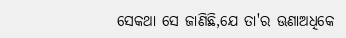ସେକଥା ସେ ଜାଣିଛି,ଯେ ତା'ର ଊଣାଅଧିକେ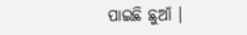ପାଇଛି ଛୁଆଁ ।